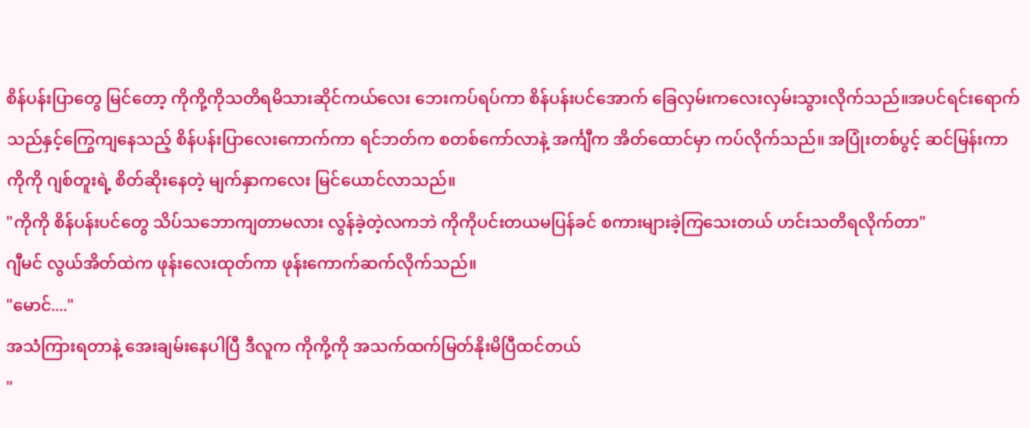စိန်ပန်းပြာတွေ မြင်တော့ ကိုကို့ကိုသတိရမိသားဆိုင်ကယ်လေး ဘေးကပ်ရပ်ကာ စိန်ပန်းပင်အောက် ခြေလှမ်းကလေးလှမ်းသွားလိုက်သည်။အပင်ရင်းရောက်သည်နှင့်ကြွေကျနေသည့် စိန်ပန်းပြာလေးကောက်ကာ ရင်ဘတ်က စတစ်ကော်လာနဲ့ အင်္ကျီက အိတ်ထောင်မှာ ကပ်လိုက်သည်။ အပြုံးတစ်ပွင့် ဆင်မြန်းကာ ကိုကို ဂျစ်တူးရဲ့ စိတ်ဆိုးနေတဲ့ မျက်နှာကလေး မြင်ယောင်လာသည်။
"ကိုကို စိန်ပန်းပင်တွေ သိပ်သဘောကျတာမလား လွန်ခဲ့တဲ့လကဘဲ ကိုကိုပင်းတယမပြန်ခင် စကားများခဲ့ကြသေးတယ် ဟင်းသတိရလိုက်တာ"
ဂျီမင် လွယ်အိတ်ထဲက ဖုန်းလေးထုတ်ကာ ဖုန်းကောက်ဆက်လိုက်သည်။
"မောင်...."
အသံကြားရတာနဲ့ အေးချမ်းနေပါပြီ ဒီလူက ကိုကို့ကို အသက်ထက်မြတ်နိုးမိပြီထင်တယ်
"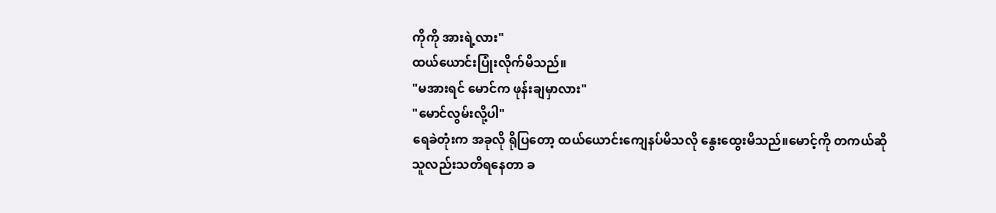ကိုကို အားရဲ့လား"
ထယ်ယောင်းပြုံးလိုက်မိသည်။
"မအားရင် မောင်က ဖုန်းချမှာလား"
"မောင်လွမ်းလို့ပါ"
ရေခဲတုံးက အခုလို ရိုပြတော့ ထယ်ယောင်းကျေနပ်မိသလို နွေးထွေးမိသည်။မောင့်ကို တကယ်ဆို သူလည်းသတိရနေတာ ခ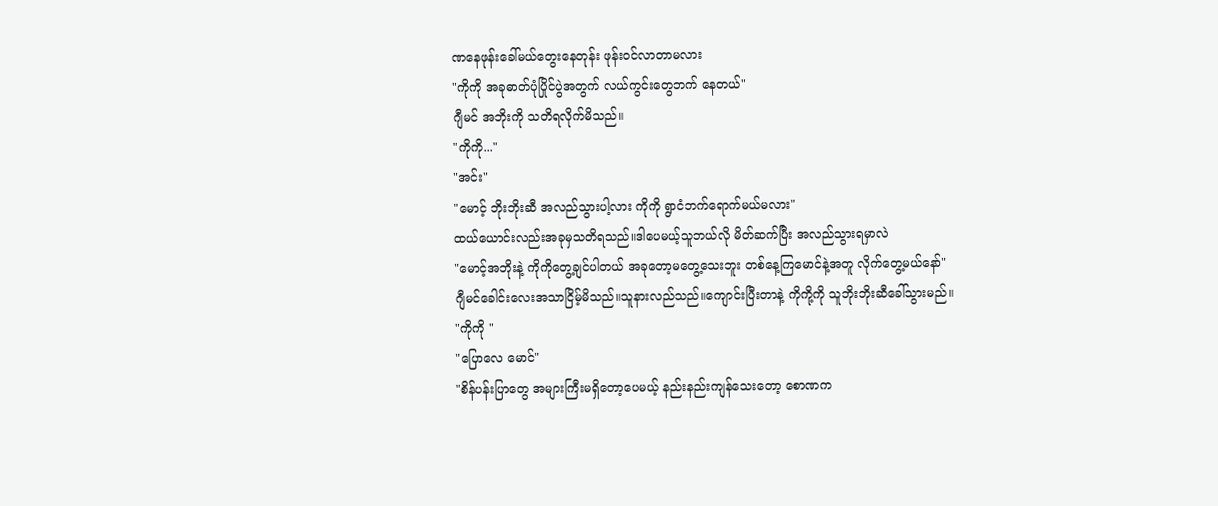ဏနေဖုန်းခေါ်မယ်တွေးနေတုန်း ဖုန်းဝင်လာတာမလား
"ကိုကို အခုဓာတ်ပုံပြိုင်ပွဲအတွက် လယ်ကွင်းတွေဘက် နေတယ်"
ဂျီမင် အဘိုးကို သတိရလိုက်မိသည်။
"ကိုကို..."
"အင်း"
"မောင့် ဘိုးဘိုးဆီ အလည်သွားပါ့လား ကိုကို ရွာငံဘက်ရောက်မယ်မလား"
ထယ်ယောင်းလည်းအခုမှသတိရသည်။ဒါပေမယ့်သူဘယ်လို မိတ်ဆက်ပြီး အလည်သွားရမှာလဲ
"မောင့်အဘိုးနဲ့ ကိုကိုတွေ့ချင်ပါတယ် အခုတော့မတွေ့သေးဘူး တစ်နေ့ကြမောင်နဲ့အတူ လိုက်တွေ့မယ်နော်"
ဂျီမင်ခေါင်းလေးအသာငြိမ့်မိသည်။သူနားလည်သည်။ကျောင်းပြီးတာနဲ့ ကိုကို့ကို သူဘိုးဘိုးဆီခေါ်သွားမည်။
"ကိုကို "
"ပြောလေ မောင်"
"စိန်ပန်းပြာတွေ အများကြီးမရှိတော့ပေမယ့် နည်းနည်းကျန်သေးတော့ စောဏက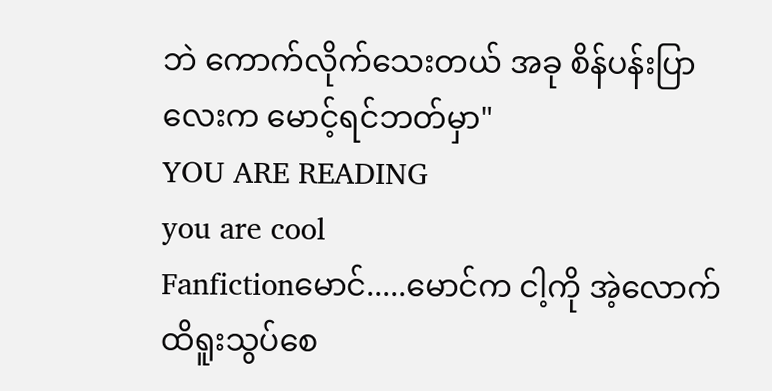ဘဲ ကောက်လိုက်သေးတယ် အခု စိန်ပန်းပြာလေးက မောင့်ရင်ဘတ်မှာ"
YOU ARE READING
you are cool
Fanfictionမောင်.....မောင်က ငါ့ကို အဲ့လောက်ထိရူးသွပ်စေ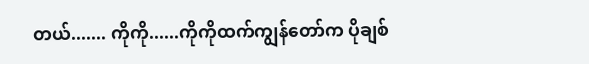တယ်....... ကိုကို......ကိုကိုထက်ကျွန်တော်က ပိုချစ်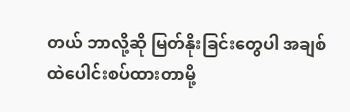တယ် ဘာလို့ဆို မြတ်နိုးခြင်းတွေပါ အချစ်ထဲပေါင်းစပ်ထားတာမို့